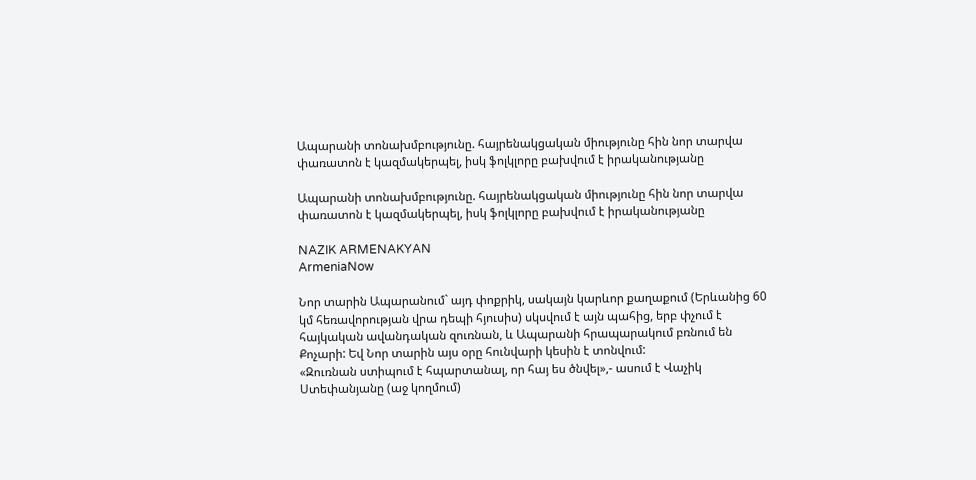Ապարանի տոնախմբությունը. հայրենակցական միությունը հին նոր տարվա փառատոն է կազմակերպել, իսկ ֆոլկլորը բախվում է իրականությանը

Ապարանի տոնախմբությունը. հայրենակցական միությունը հին նոր տարվա փառատոն է կազմակերպել, իսկ ֆոլկլորը բախվում է իրականությանը

NAZIK ARMENAKYAN
ArmeniaNow

Նոր տարին Ապարանում` այդ փոքրիկ, սակայն կարևոր քաղաքում (Երևանից 60 կմ հեռավորության վրա դեպի հյուսիս) սկսվում է այն պահից, երբ փչում է հայկական ավանդական զուռնան, և Ապարանի հրապարակում բռնում են Քոչարի: Եվ Նոր տարին այս օրը հունվարի կեսին է տոնվում:
«Զուռնան ստիպում է հպարտանալ, որ հայ ես ծնվել»,- ասում է Վաչիկ Ստեփանյանը (աջ կողմում)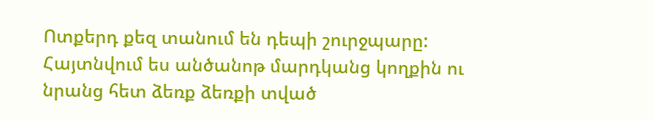Ոտքերդ քեզ տանում են դեպի շուրջպարը: Հայտնվում ես անծանոթ մարդկանց կողքին ու նրանց հետ ձեռք ձեռքի տված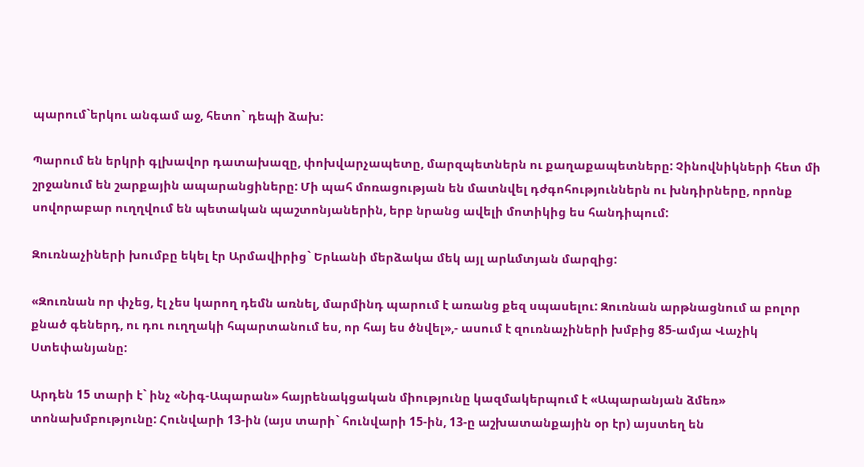պարում`երկու անգամ աջ, հետո` դեպի ձախ:

Պարում են երկրի գլխավոր դատախազը, փոխվարչապետը, մարզպետներն ու քաղաքապետները: Չինովնիկների հետ մի շրջանում են շարքային ապարանցիները: Մի պահ մոռացության են մատնվել դժգոհություններն ու խնդիրները, որոնք սովորաբար ուղղվում են պետական պաշտոնյաներին, երբ նրանց ավելի մոտիկից ես հանդիպում:

Զուռնաչիների խումբը եկել էր Արմավիրից` Երևանի մերձակա մեկ այլ արևմտյան մարզից:

«Զուռնան որ փչեց, էլ չես կարող դեմն առնել, մարմինդ պարում է առանց քեզ սպասելու: Զուռնան արթնացնում ա բոլոր քնած գեներդ, ու դու ուղղակի հպարտանում ես, որ հայ ես ծնվել»,- ասում է զուռնաչիների խմբից 85-ամյա Վաչիկ Ստեփանյանը:

Արդեն 15 տարի է` ինչ «Նիգ-Ապարան» հայրենակցական միությունը կազմակերպում է «Ապարանյան ձմեռ» տոնախմբությունը: Հունվարի 13-ին (այս տարի` հունվարի 15-ին, 13-ը աշխատանքային օր էր) այստեղ են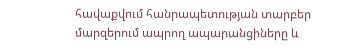հավաքվում հանրապետության տարբեր մարզերում ապրող ապարանցիները և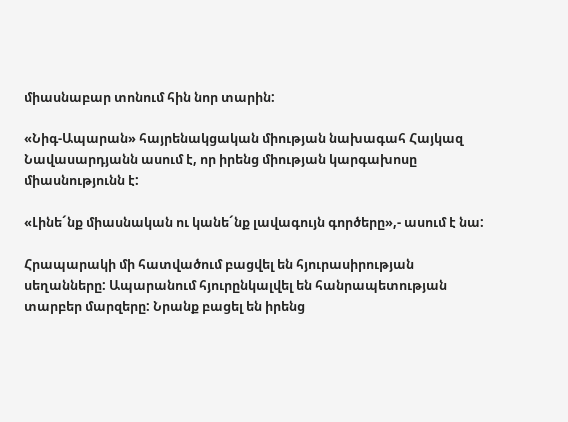միասնաբար տոնում հին նոր տարին:

«Նիգ-Ապարան» հայրենակցական միության նախագահ Հայկազ Նավասարդյանն ասում է, որ իրենց միության կարգախոսը միասնությունն է:

«Լինե´նք միասնական ու կանե´նք լավագույն գործերը»,- ասում է նա:

Հրապարակի մի հատվածում բացվել են հյուրասիրության սեղանները: Ապարանում հյուրընկալվել են հանրապետության տարբեր մարզերը: Նրանք բացել են իրենց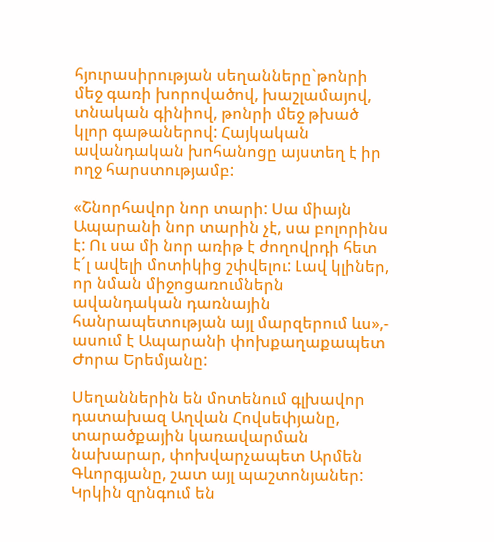հյուրասիրության սեղանները`թոնրի մեջ գառի խորովածով, խաշլամայով, տնական գինիով, թոնրի մեջ թխած կլոր գաթաներով: Հայկական ավանդական խոհանոցը այստեղ է իր ողջ հարստությամբ:

«Շնորհավոր նոր տարի: Սա միայն Ապարանի նոր տարին չէ, սա բոլորինս է: Ու սա մի նոր առիթ է ժողովրդի հետ է´լ ավելի մոտիկից շփվելու: Լավ կլիներ, որ նման միջոցառումներն ավանդական դառնային հանրապետության այլ մարզերում ևս»,- ասում է Ապարանի փոխքաղաքապետ Ժորա Երեմյանը:

Սեղաններին են մոտենում գլխավոր դատախազ Աղվան Հովսեփյանը, տարածքային կառավարման նախարար, փոխվարչապետ Արմեն Գևորգյանը, շատ այլ պաշտոնյաներ: Կրկին զրնգում են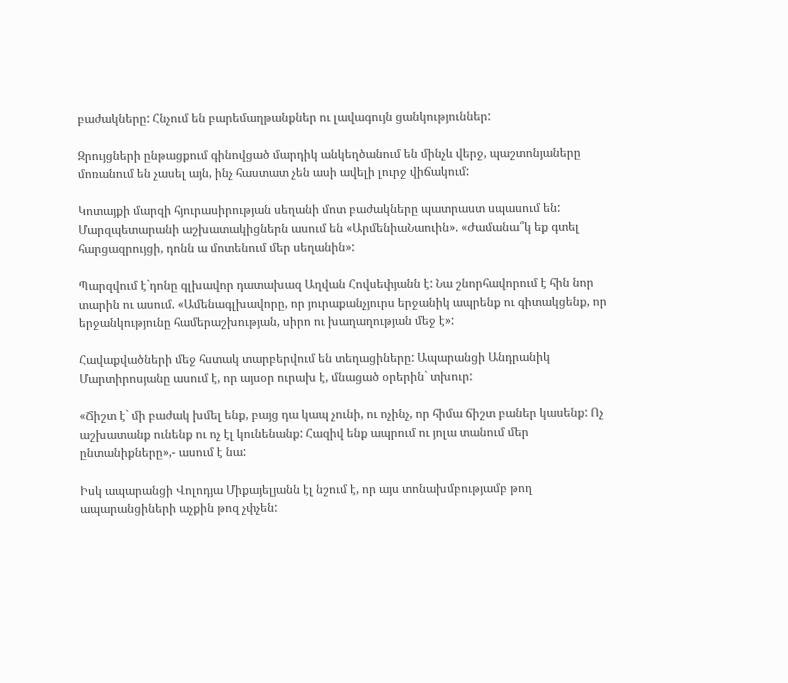բաժակները: Հնչում են բարեմաղթանքներ ու լավագույն ցանկություններ:

Զրույցների ընթացքում գինովցած մարդիկ անկեղծանում են մինչև վերջ, պաշտոնյաները մոռանում են չասել այն, ինչ հաստատ չեն ասի ավելի լուրջ վիճակում:

Կոտայքի մարզի հյուրասիրության սեղանի մոտ բաժակները պատրաստ սպասում են: Մարզպետարանի աշխատակիցներն ասում են «ԱրմենիաՆաուին». «Ժամանա՞կ եք գտել հարցազրույցի, դոնն ա մոտենում մեր սեղանին»:

Պարզվում է`դոնը գլխավոր դատախազ Աղվան Հովսեփյանն է: Նա շնորհավորում է հին նոր տարին ու ասում. «Ամենագլխավորը, որ յուրաքանչյուրս երջանիկ ապրենք ու գիտակցենք, որ երջանկությունը համերաշխության, սիրո ու խաղաղության մեջ է»:

Հավաքվածների մեջ հստակ տարբերվում են տեղացիները: Ապարանցի Անդրանիկ Մարտիրոսյանը ասում է, որ այսօր ուրախ է, մնացած օրերին` տխուր:

«Ճիշտ է` մի բաժակ խմել ենք, բայց դա կապ չունի, ու ոչինչ, որ հիմա ճիշտ բաներ կասենք: Ոչ աշխատանք ունենք ու ոչ էլ կունենանք: Հազիվ ենք ապրում ու յոլա տանում մեր ընտանիքները»,- ասում է նա:

Իսկ ապարանցի Վոլոդյա Միքայելյանն էլ նշում է, որ այս տոնախմբությամբ թող ապարանցիների աչքին թոզ չփչեն: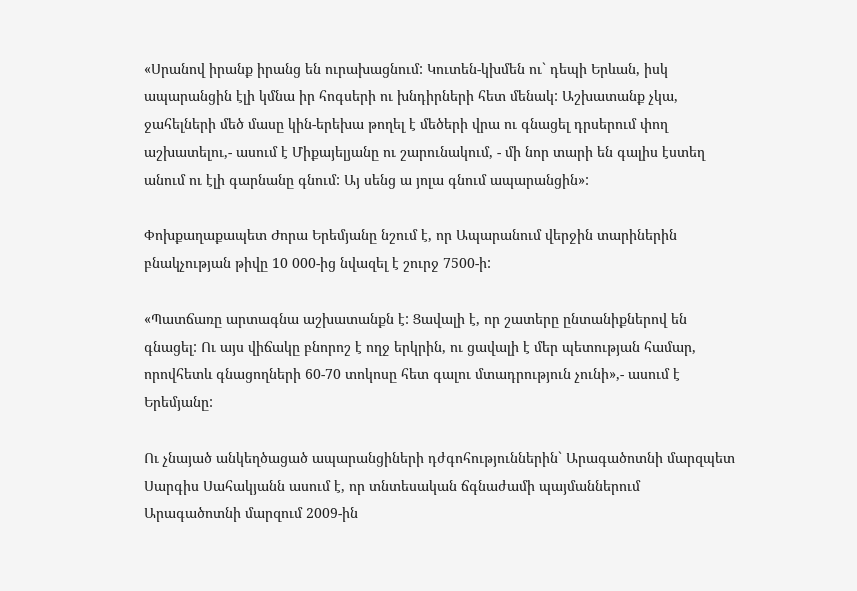«Սրանով իրանք իրանց են ուրախացնում: Կուտեն-կխմեն ու` դեպի Երևան, իսկ ապարանցին էլի կմնա իր հոգսերի ու խնդիրների հետ մենակ: Աշխատանք չկա, ջահելների մեծ մասը կին-երեխա թողել է մեծերի վրա ու գնացել դրսերում փող աշխատելու,- ասում է Միքայելյանը ու շարունակում, - մի նոր տարի են գալիս էստեղ անում ու էլի գարնանը գնում: Այ սենց ա յոլա գնում ապարանցին»:

Փոխքաղաքապետ Ժորա Երեմյանը նշում է, որ Ապարանում վերջին տարիներին բնակչության թիվը 10 000-ից նվազել է շուրջ 7500-ի:

«Պատճառը արտագնա աշխատանքն է: Ցավալի է, որ շատերը ընտանիքներով են գնացել: Ու այս վիճակը բնորոշ է ողջ երկրին, ու ցավալի է մեր պետության համար, որովհետև գնացողների 60-70 տոկոսը հետ գալու մտադրություն չունի»,- ասում է Երեմյանը:

Ու չնայած անկեղծացած ապարանցիների դժգոհություններին` Արագածոտնի մարզպետ Սարգիս Սահակյանն ասում է, որ տնտեսական ճգնաժամի պայմաններում Արագածոտնի մարզում 2009-ին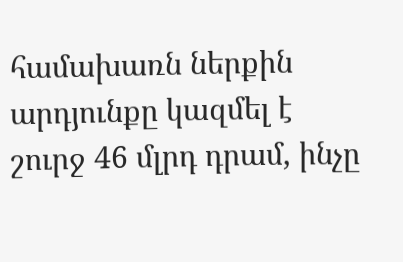համախառն ներքին արդյունքը կազմել է շուրջ 46 մլրդ դրամ, ինչը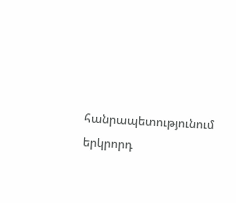հանրապետությունում երկրորդ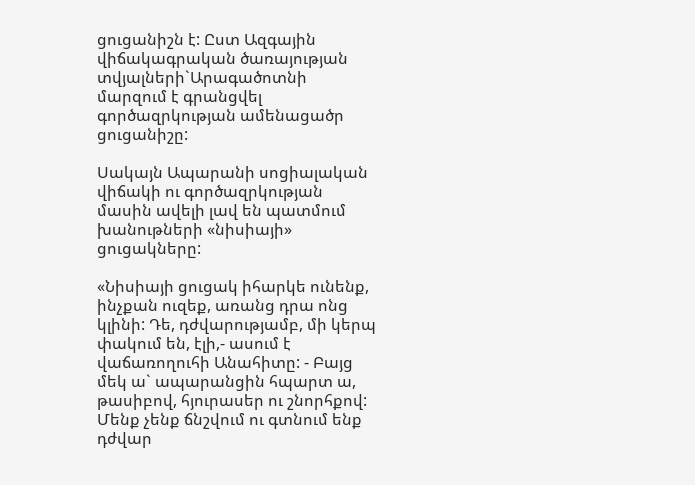ցուցանիշն է: Ըստ Ազգային վիճակագրական ծառայության տվյալների`Արագածոտնի մարզում է գրանցվել գործազրկության ամենացածր ցուցանիշը:

Սակայն Ապարանի սոցիալական վիճակի ու գործազրկության մասին ավելի լավ են պատմում խանութների «նիսիայի» ցուցակները:

«Նիսիայի ցուցակ իհարկե ունենք, ինչքան ուզեք, առանց դրա ոնց կլինի: Դե, դժվարությամբ, մի կերպ փակում են, էլի,- ասում է վաճառողուհի Անահիտը: - Բայց մեկ ա` ապարանցին հպարտ ա, թասիբով, հյուրասեր ու շնորհքով: Մենք չենք ճնշվում ու գտնում ենք դժվար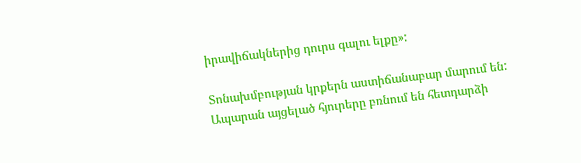իրավիճակներից դուրս գալու ելքը»:

Տոնախմբության կրքերն աստիճանաբար մարում են: Ապարան այցելած հյուրերը բռնում են հետդարձի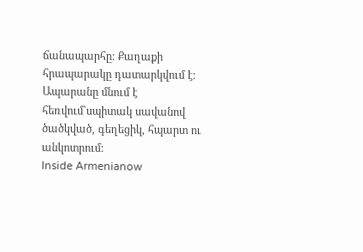ճանապարհը: Քաղաքի հրապարակը դատարկվում է: Ապարանը մնում է հեռվում`սպիտակ սավանով ծածկված, գեղեցիկ, հպարտ ու անկոտրում:
Inside Armenianow